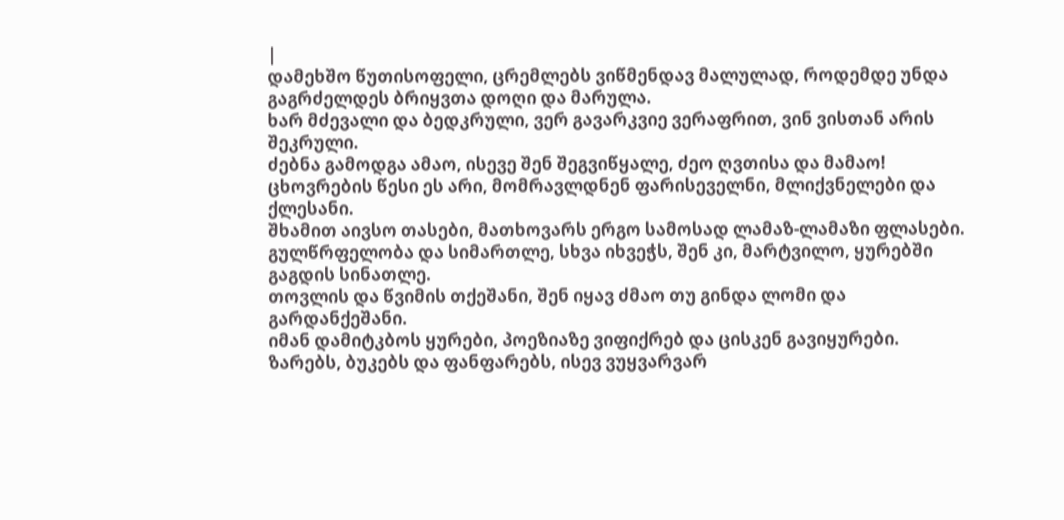|
დამეხშო წუთისოფელი, ცრემლებს ვიწმენდავ მალულად, როდემდე უნდა გაგრძელდეს ბრიყვთა დოღი და მარულა.
ხარ მძევალი და ბედკრული, ვერ გავარკვიე ვერაფრით, ვინ ვისთან არის შეკრული.
ძებნა გამოდგა ამაო, ისევე შენ შეგვიწყალე, ძეო ღვთისა და მამაო!
ცხოვრების წესი ეს არი, მომრავლდნენ ფარისეველნი, მლიქვნელები და ქლესანი.
შხამით აივსო თასები, მათხოვარს ერგო სამოსად ლამაზ-ლამაზი ფლასები.
გულწრფელობა და სიმართლე, სხვა იხვეჭს, შენ კი, მარტვილო, ყურებში გაგდის სინათლე.
თოვლის და წვიმის თქეშანი, შენ იყავ ძმაო თუ გინდა ლომი და გარდანქეშანი.
იმან დამიტკბოს ყურები, პოეზიაზე ვიფიქრებ და ცისკენ გავიყურები.
ზარებს, ბუკებს და ფანფარებს, ისევ ვუყვარვარ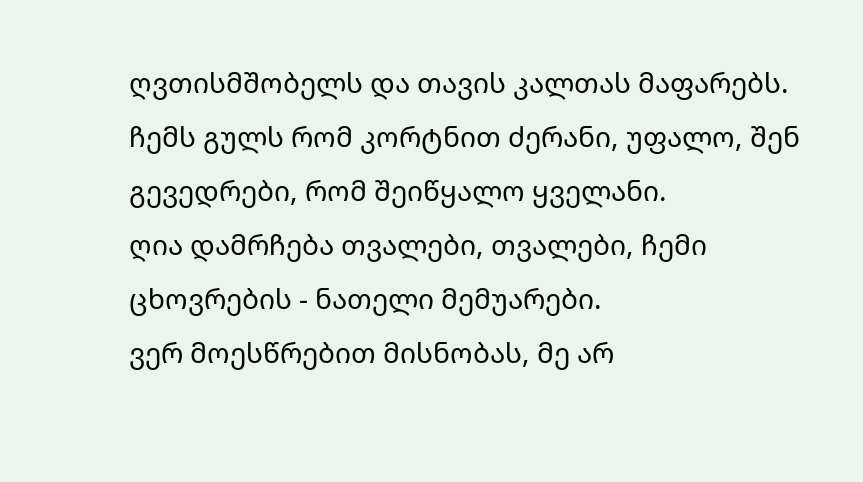ღვთისმშობელს და თავის კალთას მაფარებს.
ჩემს გულს რომ კორტნით ძერანი, უფალო, შენ გევედრები, რომ შეიწყალო ყველანი.
ღია დამრჩება თვალები, თვალები, ჩემი ცხოვრების - ნათელი მემუარები.
ვერ მოესწრებით მისნობას, მე არ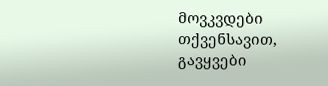მოვკვდები თქვენსავით, გავყვები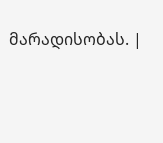მარადისობას. |